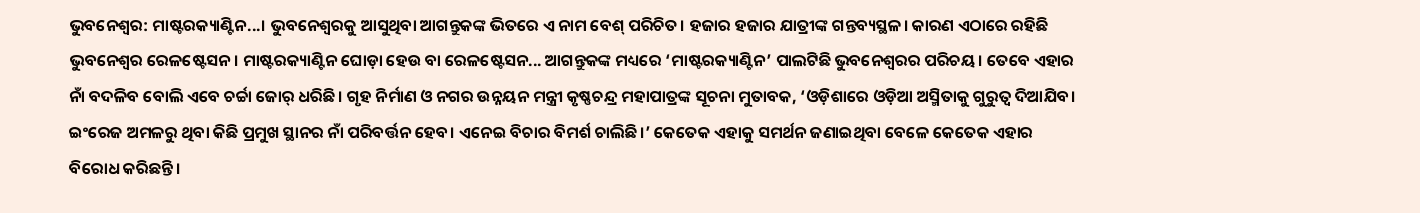ଭୁବନେଶ୍ବର: ମାଷ୍ଟରକ୍ୟାଣ୍ଟିନ...। ଭୁବନେଶ୍ବରକୁ ଆସୁଥିବା ଆଗନ୍ତୁକଙ୍କ ଭିତରେ ଏ ନାମ ବେଶ୍ ପରିଚିତ। ହଜାର ହଜାର ଯାତ୍ରୀଙ୍କ ଗନ୍ତବ୍ୟସ୍ଥଳ। କାରଣ ଏଠାରେ ରହିଛି ଭୁବନେଶ୍ବର ରେଳଷ୍ଟେସନ। ମାଷ୍ଟରକ୍ୟାଣ୍ଟିନ ଘୋଡ଼ା ହେଉ ବା ରେଳଷ୍ଟେସନ... ଆଗନ୍ତୁକଙ୍କ ମଧ୍ୟରେ ‘ମାଷ୍ଟରକ୍ୟାଣ୍ଟିନ’ ପାଲଟିଛି ଭୁବନେଶ୍ବରର ପରିଚୟ। ତେବେ ଏହାର ନାଁ ବଦଳିବ ବୋଲି ଏବେ ଚର୍ଚ୍ଚା ଜୋର୍ ଧରିଛି। ଗୃହ ନିର୍ମାଣ ଓ ନଗର ଉନ୍ନୟନ ମନ୍ତ୍ରୀ କୃଷ୍ଣଚନ୍ଦ୍ର ମହାପାତ୍ରଙ୍କ ସୂଚନା ମୁତାବକ, ‘ଓଡ଼ିଶାରେ ଓଡ଼ିଆ ଅସ୍ମିତାକୁ ଗୁରୁତ୍ୱ ଦିଆଯିବ। ଇଂରେଜ ଅମଳରୁ ଥିବା କିଛି ପ୍ରମୁଖ ସ୍ଥାନର ନାଁ ପରିବର୍ତ୍ତନ ହେବ। ଏନେଇ ବିଚାର ବିମର୍ଶ ଚାଲିଛି।’ କେତେକ ଏହାକୁ ସମର୍ଥନ ଜଣାଇଥିବା ବେଳେ କେତେକ ଏହାର ବିରୋଧ କରିଛନ୍ତି।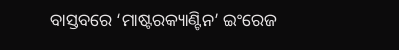ବାସ୍ତବରେ ‘ମାଷ୍ଟରକ୍ୟାଣ୍ଟିନ’ ଇଂରେଜ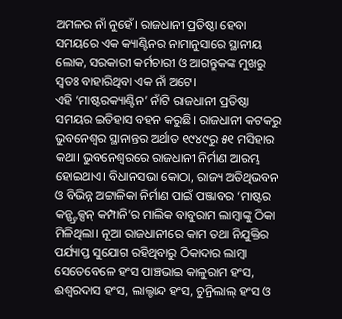ଅମଳର ନାଁ ନୁହେଁ। ରାଜଧାନୀ ପ୍ରତିଷ୍ଠା ହେବା ସମୟରେ ଏକ କ୍ୟାଣ୍ଟିନର ନାମାନୁସାରେ ସ୍ଥାନୀୟ ଲୋକ, ସରକାରୀ କର୍ମଚାରୀ ଓ ଆଗନ୍ତୁକଙ୍କ ମୁଖରୁ ସ୍ବତଃ ବାହାରିଥିବା ଏକ ନାଁ ଅଟେ।
ଏହି ‘ମାଷ୍ଟରକ୍ୟାଣ୍ଟିନ’ ନାଁଟି ରାଜଧାନୀ ପ୍ରତିଷ୍ଠା ସମୟର ଇତିହାସ ବହନ କରୁଛି। ରାଜଧାନୀ କଟକରୁ ଭୁବନେଶ୍ବର ସ୍ଥାନାନ୍ତର ଅର୍ଥାତ ୧୯୪୯ରୁ ୫୧ ମସିହାର କଥା। ଭୁବନେଶ୍ବରରେ ରାଜଧାନୀ ନିର୍ମାଣ ଆରମ୍ଭ ହୋଇଥାଏ। ବିଧାନସଭା କୋଠା, ରାଜ୍ୟ ଅତିଥିଭବନ ଓ ବିଭିନ୍ନ ଅଟ୍ଟାଳିକା ନିର୍ମାଣ ପାଇଁ ପଞ୍ଜାବର ‘ମାଷ୍ଟର କନ୍ଷ୍ଟ୍ରକ୍ସନ୍ କମ୍ପାନି’ର ମାଲିକ ବାବୁରାମ ଲାମ୍ବାଙ୍କୁ ଠିକା ମିଳିଥିଲା। ନୂଆ ରାଜଧାନୀରେ କାମ ତଥା ନିଯୁକ୍ତିର ପର୍ଯ୍ୟାପ୍ତ ସୁଯୋଗ ରହିଥିବାରୁ ଠିକାଦାର ଲାମ୍ବା ସେତେବେଳେ ହଂସ ପାଞ୍ଚଭାଇ କାଳୁରାମ ହଂସ, ଈଶ୍ବରଦାସ ହଂସ, ଲାଲ୍ଚାନ୍ଦ ହଂସ, ଚୁନ୍ରିଲାଲ୍ ହଂସ ଓ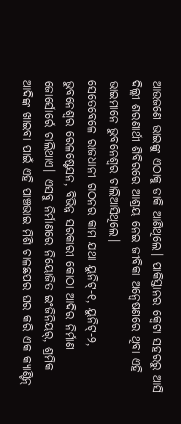ଆଉଜଣେ ଭାଇଙ୍କୁ ଏଠାକୁ ଡାକି ଆଣିଥିଲେ। ପାକିସ୍ତାନର କ୍ବେଟା ସହରରୁ ଆସି ଦିଲ୍ଲୀ ଶରଣାର୍ଥୀ ଶିବିରରେ ଆଶ୍ରୟ ନେଇ ଜୀବିକା ଅନ୍ବେଷଣରେ ଥିବା ଏହି ଭାଇମାନେ ଭୁବନେଶ୍ବର ଚାଲିଆସିଥିଲେ।
ସେତେବେଳେ ରାଜଧାନୀ ଗଠନର କାମ ଯଥା ୟୁନିଟ୍-୧, ୟୁନିଟ୍-୨, ଭୁବନେଶ୍ବର ରେଳଷ୍ଟେସନ, ବିଭିନ୍ନ ସରକାରୀ କୋଠା ଆଦିର ନିର୍ମାଣ ଜୋର୍ସୋର୍ରେ ଚାଲିଥାଏ। ଏସବୁ ନିର୍ମାଣରେ ନିୟୋଜିତ ଇଂଜିନିୟର୍, ଶ୍ରମିକ ଆଦିଙ୍କ ଖାଇବା ପାଇଁ ଏହି ପାଞ୍ଚଭାଇ ମିଶି ଚାଳଛପର ଘର କରି ଏକ କ୍ୟାଣ୍ଟିନ୍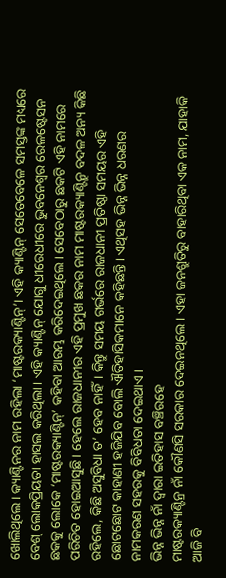ଖୋଲିଥିଲେ। କ୍ୟାଣ୍ଟିନର ନାମ ରହିଲା ‘ମାଷ୍ଟରକ୍ୟାଣ୍ଟିନ୍’। ଏହି କ୍ୟାଣ୍ଟିନ୍ ସେତେବେଳେ ସମସ୍ତଙ୍କ ମଧ୍ୟରେ ବେଶ୍ ଲୋକପ୍ରିୟତା ହାସଲ କରିଥିଲା। ଏହି କ୍ୟାଣ୍ଟିନ୍ ଯୋଗୁ ଧୀରେଧୀରେ ଭୁବନେଶ୍ବର ରେଳଷ୍ଟେସନ ଛକକୁ ଲୋକେ ‘ମାଷ୍ଟରକ୍ୟାଣ୍ଟିନ୍’ କହିବା ଆରମ୍ଭ କରିଦେଇଥିଲେ। ସେବେଠାରୁ ଛକଟି ଏହି ନାମରେ ପରିଚିତ ହୋଇଆସୁଛି। ହେଲେ ରାଜଧାନୀର ଏହି ପ୍ରମୁଖ ଛକର ନାମ ମାଷ୍ଟରକ୍ୟାଣ୍ଟିନ୍ରୁ ବଦଳ ଅନ୍ୟ କିଛି ରହିଲେ, କିଛି ଅସୁବିଧା ତ’ ହେବ ନାହିଁ। କିନ୍ତୁ ସମୟ ଗର୍ଭରେ ରାଜଧାନୀ ପ୍ରତିଷ୍ଠା ସମୟର ଏହି ଛୋଟଛୋଟ କାହାଣୀ ହଜିଯିବ ବୋଲି ଐତିହାସିକମାନେ କହିଛନ୍ତି। ଏଥିସହ ଭିନ୍ନ ଭିନ୍ନ ଧରଣର ନାମକରଣ ସହରକୁ ବିବିଧତା ଦେଇଥାଏ।
ଭିନ୍ନ ଭିନ୍ନ ନାଁ ଦ୍ବାରା ଇତିହାସ ବଞ୍ଚିରହେ
ମାଷ୍ଟରକ୍ୟାଣ୍ଟିନ୍ର ନାଁ କୌଣସି ସରକାର ଦେଇନଥିଲେ। ଏହା ଜନଶ୍ରୁତିରୁ ବାହାରିଥିବା ଏକ ନାମ, ଯାହାକି ଆଜି ବି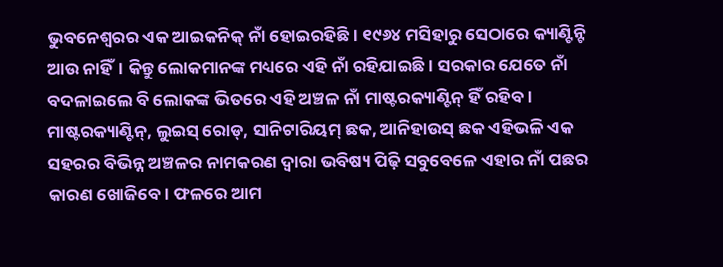ଭୁବନେଶ୍ବରର ଏକ ଆଇକନିକ୍ ନାଁ ହୋଇରହିଛି। ୧୯୬୪ ମସିହାରୁ ସେଠାରେ କ୍ୟାଣ୍ଟିନ୍ଟି ଆଉ ନାହିଁ। କିନ୍ତୁ ଲୋକମାନଙ୍କ ମଧ୍ୟରେ ଏହି ନାଁ ରହିଯାଇଛି। ସରକାର ଯେତେ ନାଁ ବଦଳାଇଲେ ବି ଲୋକଙ୍କ ଭିତରେ ଏହି ଅଞ୍ଚଳ ନାଁ ମାଷ୍ଟରକ୍ୟାଣ୍ଟିନ୍ ହିଁ ରହିବ। ମାଷ୍ଟରକ୍ୟାଣ୍ଟିନ୍, ଲୁଇସ୍ ରୋଡ୍, ସାନିଟାରିୟମ୍ ଛକ, ଆନିହାଉସ୍ ଛକ ଏହିଭଳି ଏକ ସହରର ବିଭିନ୍ନ ଅଞ୍ଚଳର ନାମକରଣ ଦ୍ବାରା ଭବିଷ୍ୟ ପିଢ଼ି ସବୁବେଳେ ଏହାର ନାଁ ପଛର କାରଣ ଖୋଜିବେ। ଫଳରେ ଆମ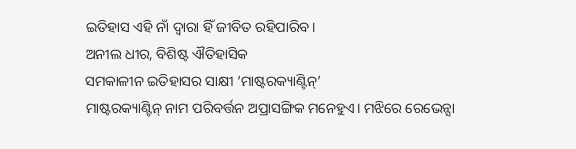ଇତିହାସ ଏହି ନାଁ ଦ୍ବାରା ହିଁ ଜୀବିତ ରହିପାରିବ।
ଅନୀଲ ଧୀର, ବିଶିଷ୍ଟ ଐତିହାସିକ
ସମକାଳୀନ ଇତିହାସର ସାକ୍ଷୀ ‘ମାଷ୍ଟରକ୍ୟାଣ୍ଟିନ୍’
ମାଷ୍ଟରକ୍ୟାଣ୍ଟିନ୍ ନାମ ପରିବର୍ତ୍ତନ ଅପ୍ରାସଙ୍ଗିକ ମନେହୁଏ। ମଝିରେ ରେଭେନ୍ସା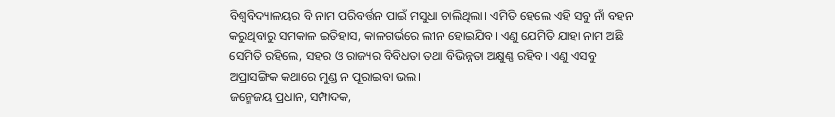ବିଶ୍ବବିଦ୍ୟାଳୟର ବି ନାମ ପରିବର୍ତ୍ତନ ପାଇଁ ମସୁଧା ଚାଲିଥିଲା। ଏମିତି ହେଲେ ଏହି ସବୁ ନାଁ ବହନ କରୁଥିବାରୁ ସମକାଳ ଇତିହାସ, କାଳଗର୍ଭରେ ଲୀନ ହୋଇଯିବ। ଏଣୁ ଯେମିତି ଯାହା ନାମ ଅଛି ସେମିତି ରହିଲେ, ସହର ଓ ରାଜ୍ୟର ବିବିଧତା ତଥା ବିଭିନ୍ନତା ଅକ୍ଷୁଣ୍ଣ ରହିବ। ଏଣୁ ଏସବୁ ଅପ୍ରାସଙ୍ଗିକ କଥାରେ ମୁଣ୍ଡ ନ ପୂରାଇବା ଭଲ।
ଜନ୍ମେଜୟ ପ୍ରଧାନ, ସମ୍ପାଦକ,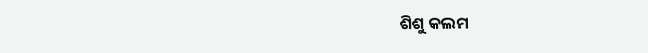ଶିଶୁ କଲମ